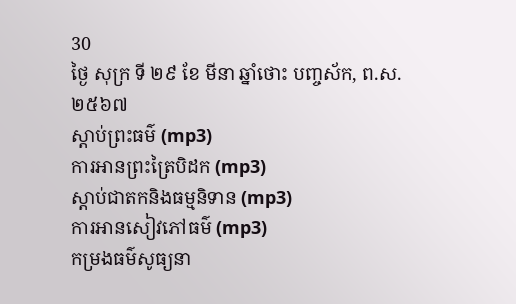30
ថ្ងៃ សុក្រ ទី ២៩ ខែ មីនា ឆ្នាំថោះ បញ្ចស័ក, ព.ស.២៥៦៧
ស្តាប់ព្រះធម៌ (mp3)
ការអានព្រះត្រៃបិដក (mp3)
ស្តាប់ជាតកនិងធម្មនិទាន (mp3)
ការអានសៀវភៅធម៌ (mp3)
កម្រងធម៌សូធ្យនា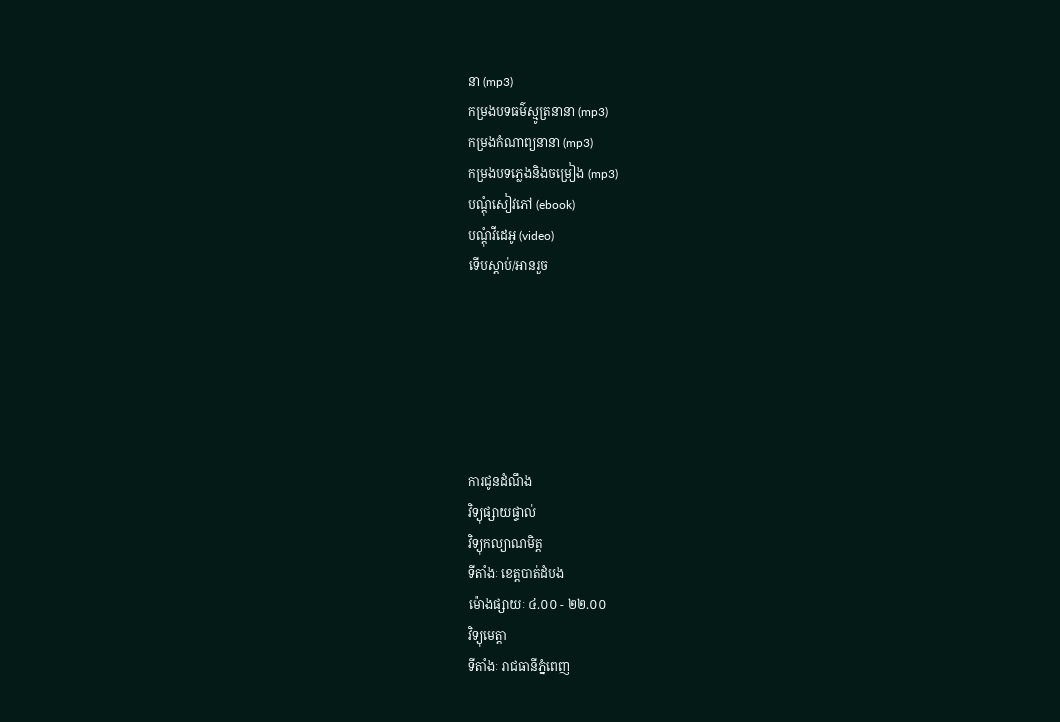នា (mp3)
កម្រងបទធម៌ស្មូត្រនានា (mp3)
កម្រងកំណាព្យនានា (mp3)
កម្រងបទភ្លេងនិងចម្រៀង (mp3)
បណ្តុំសៀវភៅ (ebook)
បណ្តុំវីដេអូ (video)
ទើបស្តាប់/អានរួច






ការជូនដំណឹង
វិទ្យុផ្សាយផ្ទាល់
វិទ្យុកល្យាណមិត្ត
ទីតាំងៈ ខេត្តបាត់ដំបង
ម៉ោងផ្សាយៈ ៤.០០ - ២២.០០
វិទ្យុមេត្តា
ទីតាំងៈ រាជធានីភ្នំពេញ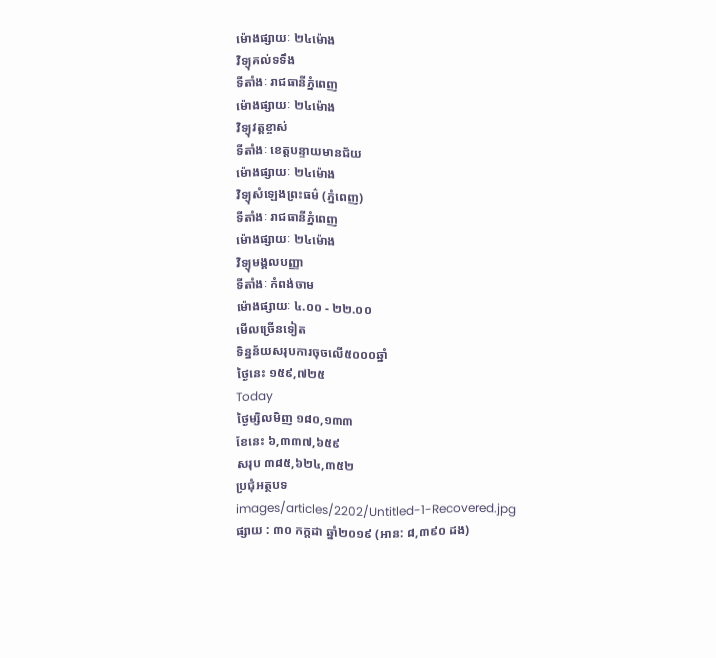ម៉ោងផ្សាយៈ ២៤ម៉ោង
វិទ្យុគល់ទទឹង
ទីតាំងៈ រាជធានីភ្នំពេញ
ម៉ោងផ្សាយៈ ២៤ម៉ោង
វិទ្យុវត្តខ្ចាស់
ទីតាំងៈ ខេត្តបន្ទាយមានជ័យ
ម៉ោងផ្សាយៈ ២៤ម៉ោង
វិទ្យុសំឡេងព្រះធម៌ (ភ្នំពេញ)
ទីតាំងៈ រាជធានីភ្នំពេញ
ម៉ោងផ្សាយៈ ២៤ម៉ោង
វិទ្យុមង្គលបញ្ញា
ទីតាំងៈ កំពង់ចាម
ម៉ោងផ្សាយៈ ៤.០០ - ២២.០០
មើលច្រើនទៀត
ទិន្នន័យសរុបការចុចលើ៥០០០ឆ្នាំ
ថ្ងៃនេះ ១៥៩,៧២៥
Today
ថ្ងៃម្សិលមិញ ១៨០,១៣៣
ខែនេះ ៦,៣៣៧,៦៥៩
សរុប ៣៨៥,៦២៤,៣៥២
ប្រជុំអត្ថបទ
images/articles/2202/Untitled-1-Recovered.jpg
ផ្សាយ : ៣០ កក្តដា ឆ្នាំ២០១៩ (អាន: ៨,៣៩០ ដង)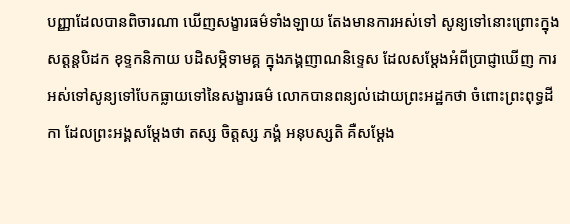បញ្ញាដែលបានពិចារណា ឃើញសង្ខារធម៌ទាំងឡាយ តែងមានការអស់ទៅ សូន្យទៅនោះព្រោះក្នុងសត្តន្តបិដក ខុទ្ទកនិកាយ បដិសម្ភិទាមគ្គ ក្នុងភង្គញាណនិទ្ទេស ដែលសម្ដែងអំពីប្រាជ្ញាឃើញ ការអស់ទៅសូន្យទៅបែកធ្លាយទៅនៃសង្ខារធម៌ លោកបានពន្យល់ដោយព្រះអដ្ឋកថា ចំពោះព្រះពុទ្ធដីកា ដែលព្រះអង្គសម្ដែងថា តស្ស ចិត្តស្ស ភង្គំ អនុបស្សតិ គឺសម្ដែង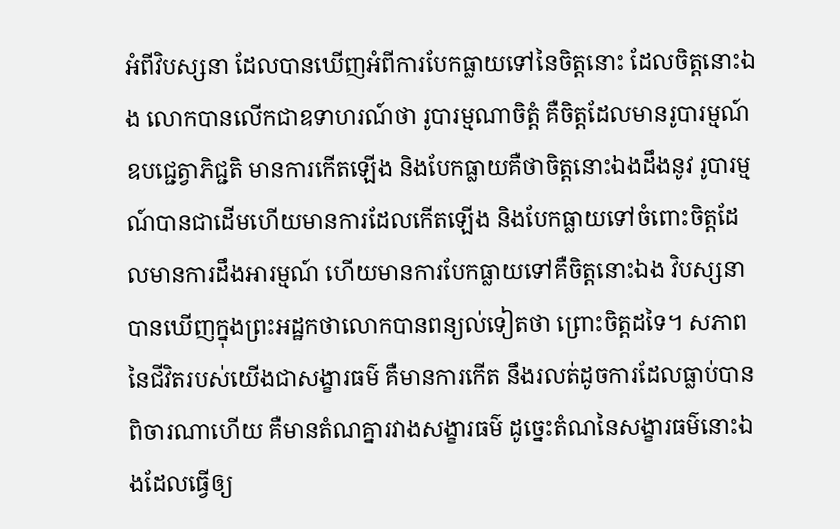អំពីវិបស្សនា ដែលបានឃើញអំពីការបែកធ្លាយទៅនៃចិត្តនោះ ដែលចិត្តនោះឯង លោកបានលើកជាឧទាហរណ៍ថា រូបារម្មណាចិត្តំ គឺចិត្តដែលមានរូបារម្មណ៍ ឧបជ្ជេត្វាភិជ្ជតិ មានការកើតឡើង និងបែកធ្លាយគឺថាចិត្តនោះឯងដឹងនូវ រូបារម្មណ៍បានជាដើមហើយមានការដែលកើតឡើង និងបែកធ្លាយទៅចំពោះចិត្តដែលមានការដឹងអារម្មណ៍ ហើយមានការបែកធ្លាយទៅគឺចិត្តនោះឯង វិបស្សនាបានឃើញក្នុងព្រះអដ្ឋកថាលោកបានពន្យល់ទៀតថា ព្រោះចិត្តដទៃ។ សភាពនៃជីវិតរបស់យើងជាសង្ខារធម៌ គឺមានការកើត នឹងរលត់ដូចការដែលធ្លាប់បានពិចារណាហើយ គឺមានតំណគ្នារវាងសង្ខារធម៌ ដូច្នេះតំណនៃសង្ខារធម៌នោះឯងដែលធ្វើឲ្យ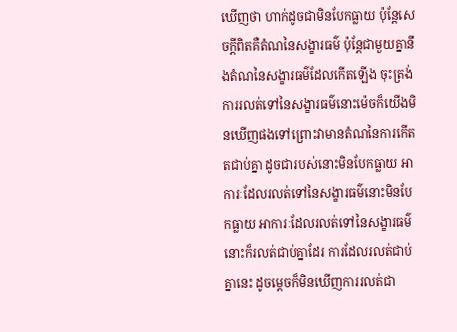ឃើញថា ហាក់ដូចជាមិនបែកធ្លាយ ប៉ុន្តែសេចក្ដីពិតគឺតំណនៃសង្ខារធម៌ ប៉ុន្តែជាមួយគ្នានឹងតំណនៃសង្ខារធម៌ដែលកើតឡើង ចុះត្រង់ការរលត់ទៅនៃសង្ខារធម៌នោះម៉េចក៏យើងមិនឃើញផងទៅព្រោះវាមានតំណនៃការកើតតជាប់គ្នា ដូចជារបស់នោះមិនបែកធ្លាយ អាការៈដែលរលត់ទៅនៃសង្ខារធម៌នោះមិនបែកធ្លាយ អាការៈដែលរលត់ទៅនៃសង្ខារធម៌នោះក៏រលត់ជាប់គ្នាដែរ ការដែលរលត់ជាប់គ្នានេះ ដូចម្ដេចក៏មិនឃើញការរលត់ជា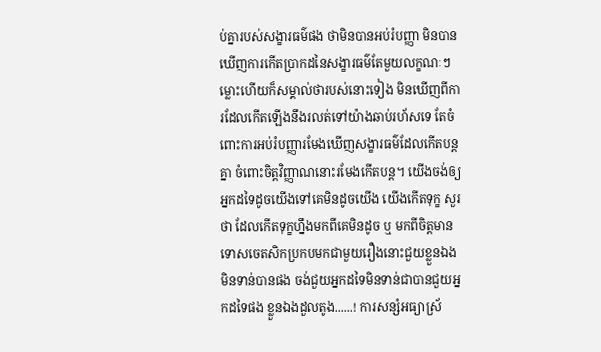ប់គ្នារបស់សង្ខារធម៌ផង ថាមិនបានអប់រំបញ្ញា មិនបានឃើញការកើតប្រាកដនៃសង្ខារធម៌តែមួយលក្ខណៈៗ ម្លោះហើយក៏សម្គាល់ថារបស់នោះទៀង មិនឃើញពីការដែលកើតឡើងនឹងរលត់ទៅយ៉ាងឆាប់រហ័សទេ តែចំពោះការអប់រំបញ្ញារមែងឃើញសង្ខារធម៌ដែលកើតបន្តគ្នា ចំពោះចិត្តវិញ្ញាណនោះរមែងកើតបន្ត។ យើងចង់ឲ្យអ្នកដទៃដូចយើងទៅគេមិនដូចយើង យើងកើតទុក្ខ សួរថា ដែលកើតទុក្ខហ្នឹងមកពីគេមិនដូច ឬ មកពីចិត្តមានទោសចេតសិកប្រកបមកជាមួយរឿងនោះជួយខ្លួនឯងមិនទាន់បានផង ចង់ជួយអ្នកដទៃមិនទាន់ជាបានជួយអ្នកដទៃផង ខ្លួនឯងដួលតូង......! ការសន្សំអធ្យាស្រ័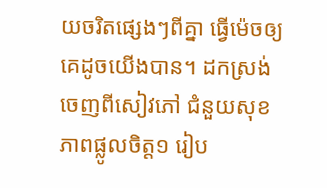យចរិតផ្សេងៗពីគ្នា ធ្វើម៉េចឲ្យគេដូចយើងបាន។ ដកស្រង់ចេញពីសៀវភៅ ជំនួយសុខភាពផ្លូលចិត្ត១ រៀប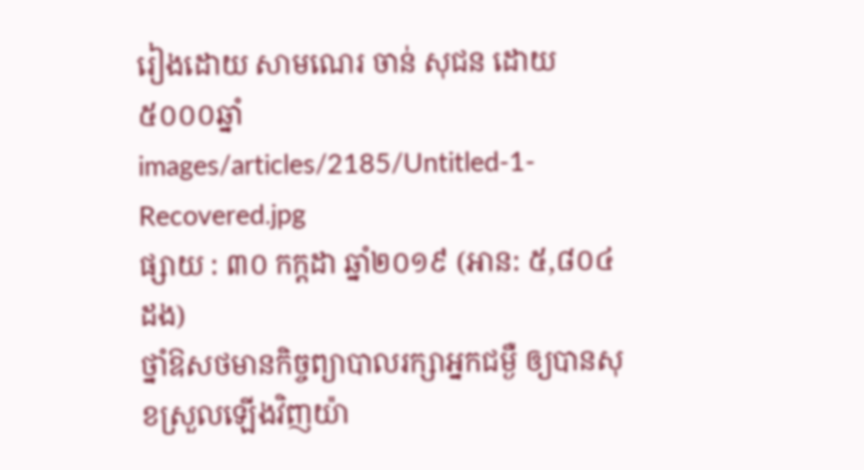រៀងដោយ សាមណេរ ចាន់ សុជន ដោយ៥០០០ឆ្នាំ
images/articles/2185/Untitled-1-Recovered.jpg
ផ្សាយ : ៣០ កក្តដា ឆ្នាំ២០១៩ (អាន: ៥,៨០៤ ដង)
ថ្នាំឱសថមានកិច្ចព្យាបាលរក្សាអ្នកជម្ងឺ ឲ្យបានសុខស្រួលឡើងវិញយ៉ា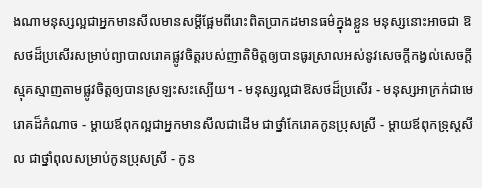ងណាមនុស្សល្អជាអ្នកមានសីលមានសម្ដីផ្អែមពីរោះពិតប្រាកដមានធម៌ក្នុងខ្លួន មនុស្សនោះអាចជា ឱសថដ៏ប្រសើរសម្រាប់ព្យាបាលរោគផ្លូវចិត្តរបស់ញាតិមិត្តឲ្យបានធូរស្រាលអស់នូវសេចក្ដីកង្វល់សេចក្ដីស្មុគស្មាញតាមផ្លូវចិត្តឲ្យបានស្រឡះសះស្បើយ។ - មនុស្សល្អជាឱសថដ៏ប្រសើរ - មនុស្សអាក្រក់ជាមេរោគដ៏កំណាច - ម្ដាយឪពុកល្អជាអ្នកមានសីលជាដើម ជាថ្នាំកែរោគកូនប្រុសស្រី - ម្ដាយឪពុកទ្រុស្ដសីល ជាថ្នាំពុលសម្រាប់កូនប្រុសស្រី - កូន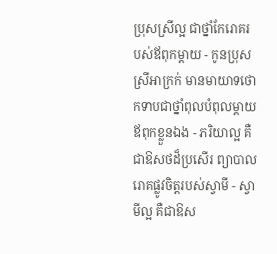ប្រុសស្រីល្អ ជាថ្នាំកែរោគរបស់ឪពុកម្ដាយ - កូនប្រុសស្រីអាក្រក់ មានមាយាទថោកទាបជាថ្នាំពុលបំពុលម្ដាយឪពុកខ្លួនឯង - ភរិយាល្អ គឺជាឱសថដ៏ប្រសើរ ព្យាបាលរោគផ្លូវចិត្តរបស់ស្វាមី - ស្វាមីល្អ គឺជាឱស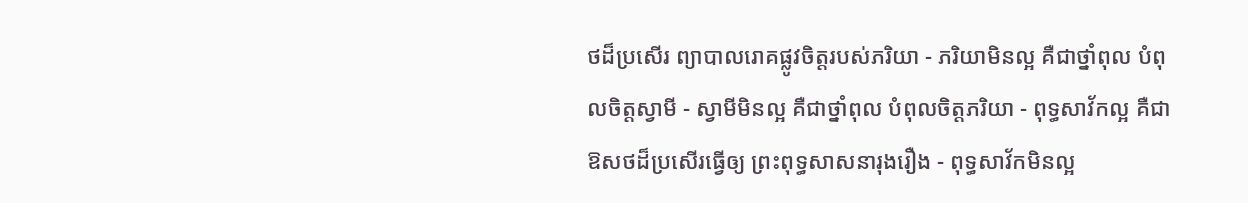ថដ៏ប្រសើរ ព្យាបាលរោគផ្លូវចិត្តរបស់ភរិយា - ភរិយាមិនល្អ គឺជាថ្នាំពុល បំពុលចិត្តស្វាមី - ស្វាមីមិនល្អ គឺជាថ្នាំពុល បំពុលចិត្តភរិយា - ពុទ្ធសាវ័កល្អ គឺជាឱសថដ៏ប្រសើរធ្វើឲ្យ ព្រះពុទ្ធសាសនារុងរឿង - ពុទ្ធសាវ័កមិនល្អ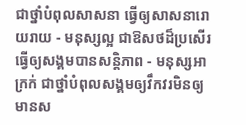ជាថ្នាំបំពុលសាសនា ធ្វើឲ្យសាសនារោយរាយ - មនុស្សល្អ ជាឱសថដ៏ប្រសើរ ធ្វើឲ្យសង្គមបានសន្តិភាព - មនុស្សអាក្រក់ ជាថ្នាំបំពុលសង្គមឲ្យវឹកវរមិនឲ្យមានស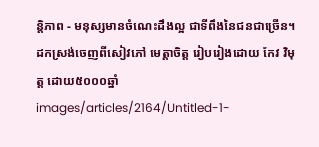ន្ដិភាព - មនុស្សមានចំណេះដឹងល្អ ជាទីពឹងនៃជនជាច្រើន។ ដកស្រង់ចេញពីសៀវភៅ មេត្តាចិត្ត រៀបរៀងដោយ កែវ វិមុត្ត ដោយ៥០០០ឆ្នាំ
images/articles/2164/Untitled-1-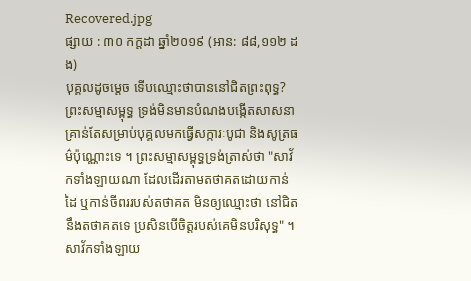Recovered.jpg
ផ្សាយ : ៣០ កក្តដា ឆ្នាំ២០១៩ (អាន: ៨៨,១១២ ដង)
បុគ្គលដូចម្តេច ទើបឈ្មោះថាបាននៅជិតព្រះពុទ្ធ? ព្រះសម្មាសម្ពុទ្ធ ទ្រង់មិនមានបំណងបង្កើតសាសនា គ្រាន់តែសម្រាប់បុគ្គលមកធ្វើសក្ការៈបូជា និងសូត្រធម៌ប៉ុណ្ណោះទេ ។ ព្រះសម្មាសម្ពុទ្ធទ្រង់ត្រាស់ថា "សាវ័កទាំងឡាយណា ដែលដើរតាមតថាគតដោយកាន់ដៃ ឬកាន់ចីពររបស់តថាគត មិនឲ្យឈ្មោះថា នៅជិតនឹងតថាគតទេ ប្រសិនបើចិត្តរបស់គេមិនបរិសុទ្ធ" ។ សាវ័កទាំងឡាយ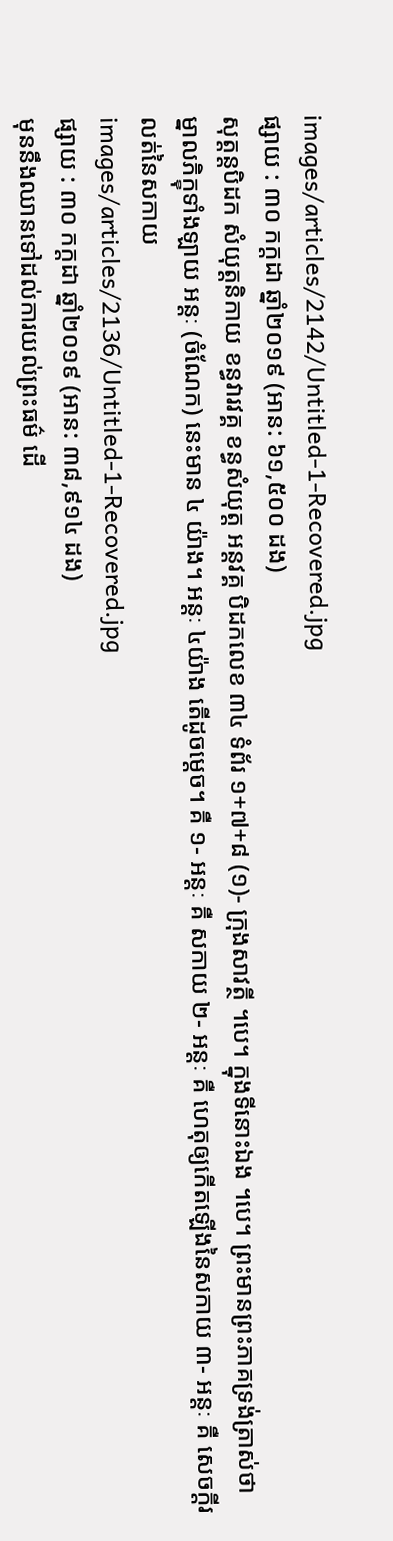images/articles/2142/Untitled-1-Recovered.jpg
ផ្សាយ : ៣០ កក្តដា ឆ្នាំ២០១៩ (អាន: ៦១,៥០០ ដង)
សុត្តន្តបិដក សំយុត្តនិកាយ ខន្ធវារវគ្គ ខន្ធសំយុត្ត អន្តវគ្គ បិដកលេខ ៣៤ ទំព័រ ១+៧+៨ (១)- ក្រុងសាវត្ថី ។បេ។ ក្នុងទីនោះឯង ។បេ។ ព្រះមានព្រះភាគទ្រង់ត្រាស់ថា ម្នាលភិក្ខុទាំងឡាយ អន្តៈ (ចំណែក) នេះមាន ៤ យ៉ាង។ អន្តៈ ៤យ៉ាង តើដូចម្ដេច។ គឺ ១- អន្តៈ គឺ សកាយ ២- អន្តៈ គឺ ហេតុឲ្យកើតឡើងនៃសកាយ ៣- អន្តៈ គឺ សេចក្ដីរលត់នៃសកាយ
images/articles/2136/Untitled-1-Recovered.jpg
ផ្សាយ : ៣០ កក្តដា ឆ្នាំ២០១៩ (អាន: ៣៨,៩១៤ ដង)
មុននឹងឈានទៅដល់ការយល់ព្រះធម៌ ដើ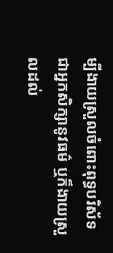ម្បីងាយស្រួលចំពោះពុទ្ធបរិស័ទ ជាអ្នកសិក្សានូវធម៌ ឬក៏ងាយស្រួលដល់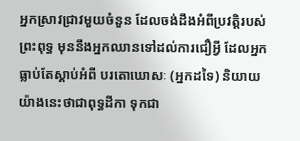អ្នកស្រាវជ្រាវមួយចំនួន ដែលចង់ដឹងអំពីប្រវត្តិរបស់ព្រះពុទ្ធ មុននឹងអ្នកឈានទៅដល់ការជឿអ្វី ដែលអ្នកធ្លាប់តែស្ដាប់អំពី បរតោឃោសៈ (អ្នកដទៃ) និយាយយ៉ាងនេះថាជាពុទ្ធដីកា ទុកជា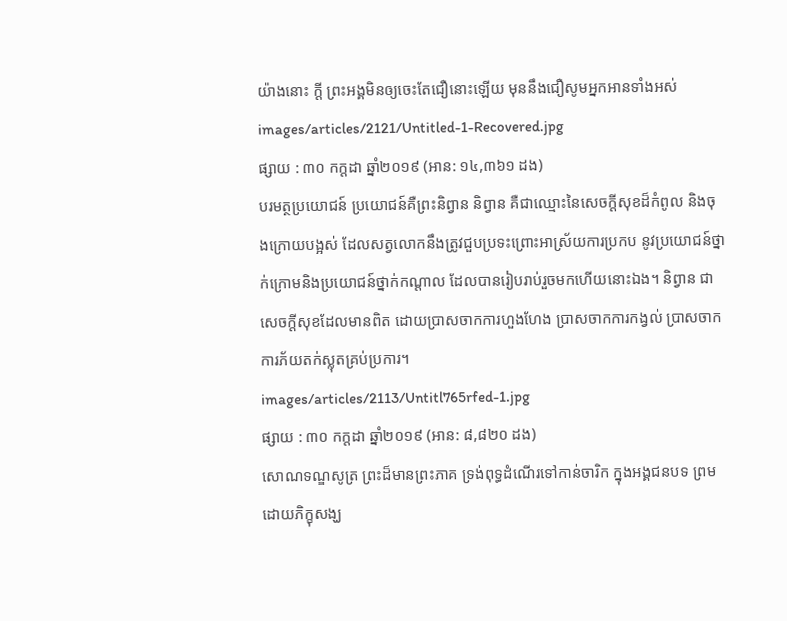យ៉ាងនោះ ក្ដី ព្រះអង្គមិនឲ្យចេះតែជឿនោះឡើយ មុននឹងជឿសូមអ្នកអានទាំងអស់
images/articles/2121/Untitled-1-Recovered.jpg
ផ្សាយ : ៣០ កក្តដា ឆ្នាំ២០១៩ (អាន: ១៤,៣៦១ ដង)
បរមត្ថប្រយោជន៍ ប្រយោជន៍គឺព្រះនិព្វាន និព្វាន គឺជាឈ្មោះនៃសេចក្ដីសុខដ៏កំពូល និងចុងក្រោយបង្អស់ ដែលសត្វលោកនឹងត្រូវជួបប្រទះព្រោះអាស្រ័យការប្រកប នូវប្រយោជន៍ថ្នាក់ក្រោមនិងប្រយោជន៍ថ្នាក់កណ្ដាល ដែលបានរៀបរាប់រួចមកហើយនោះឯង។ និព្វាន ជាសេចក្ដីសុខដែលមានពិត ដោយប្រាសចាកការហួងហែង ប្រាសចាកការកង្វល់ ប្រាសចាកការភ័យតក់ស្លុតគ្រប់ប្រការ។
images/articles/2113/Untitl765rfed-1.jpg
ផ្សាយ : ៣០ កក្តដា ឆ្នាំ២០១៩ (អាន: ៨,៨២០ ដង)
សោណទណ្ឌសូត្រ ព្រះដ៏មានព្រះភាគ ទ្រង់ពុទ្ធដំណើរទៅកាន់ចារិក ក្នុងអង្គជនបទ ព្រមដោយភិក្ខុសង្ឃ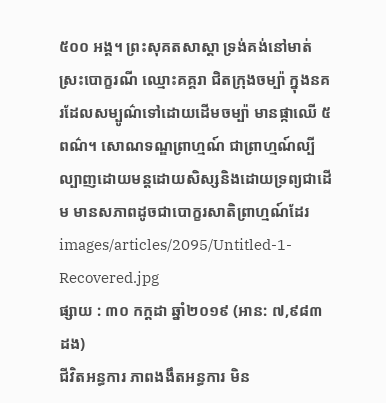៥០០ អង្គ។ ព្រះសុគតសាស្ដា ទ្រង់គង់នៅមាត់ស្រះបោក្ខរណី ឈ្មោះគគ្គរា ជិតក្រុងចម្ប៉ា ក្នុងនគរដែលសម្បូណ៌ទៅដោយដើមចម្ប៉ា មានផ្កាឈើ ៥ ពណ៌។ សោណទណ្ឌព្រាហ្មណ៍ ជាព្រាហ្មណ៍ល្បីល្បាញដោយមន្តដោយសិស្សនិងដោយទ្រព្យជាដើម មានសភាពដូចជាបោក្ខរសាតិព្រាហ្មណ៍ដែរ
images/articles/2095/Untitled-1-Recovered.jpg
ផ្សាយ : ៣០ កក្តដា ឆ្នាំ២០១៩ (អាន: ៧,៩៨៣ ដង)
ជីវិតអន្ធការ ភាពងងឹតអន្ធការ មិន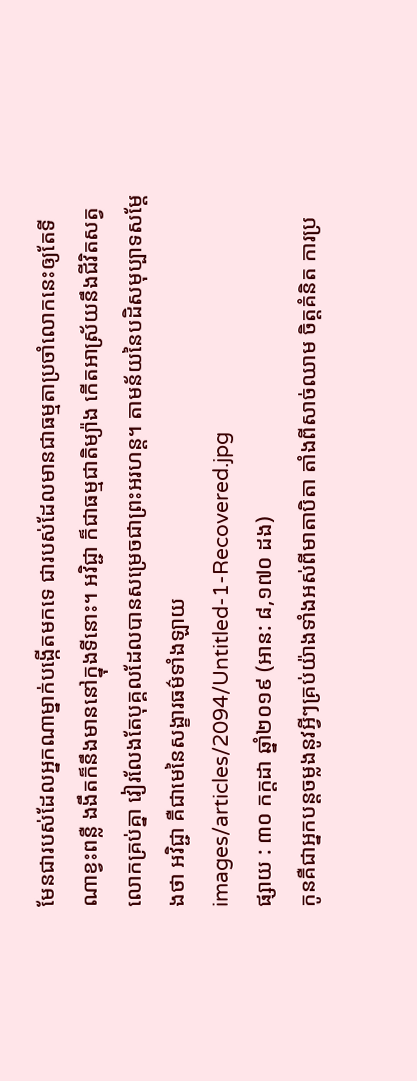មែនជារបស់ដែលអ្នកណាម្នាក់បង្កើតមកទេ ជារបស់ដែលមានជាធម្មតាប្រចាំលោកនេះឲ្យតែទីណាខ្វះពន្លឺ ងងឹតក៏នឹងមាននៅក្នុងទីនោះ។ អវិជ្ជា ក៏ជាធម្មជាតិម្យ៉ាង កើតអាស្រ័យនឹងជីវិតសត្វលោកគ្រប់គ្នា វៀរលែងតែបុគ្គលដែលបានសម្រេចជាព្រះអរហន្ត។ តាមន័យនៃបដិសមុប្បាទសម្ដែងថា អវិជ្ជា គឺជាមេនៃសង្ខារធម៌ទាំងឡាយ
images/articles/2094/Untitled-1-Recovered.jpg
ផ្សាយ : ៣០ កក្តដា ឆ្នាំ២០១៩ (អាន: ៨,១៧០ ដង)
កូនគឺជាអ្នកបន្តចម្លងនូវអ្វីៗគ្រប់យ៉ាងទាំងអស់ពីមាតាបិតា តាំងពីសាច់ឈាម ចិត្តគំនិត ការប្រ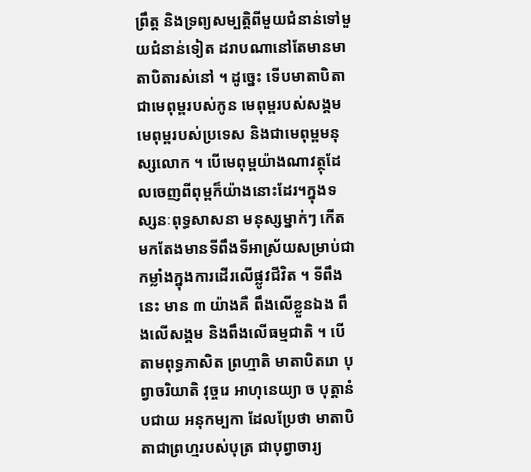ព្រឹត្ត និងទ្រព្យសម្បត្តិពីមួយជំនាន់ទៅមួយជំនាន់ទៀត ដរាបណានៅតែមានមាតាបិតារស់នៅ ។ ដូច្នេះ ទើបមាតាបិតាជាមេពុម្ពរបស់កូន មេពុម្ពរបស់សង្គម មេពុម្ពរបស់ប្រទេស និងជាមេពុម្ពមនុស្សលោក ។ បើមេពុម្ពយ៉ាងណាវត្ថុដែលចេញពីពុម្ពក៏យ៉ាងនោះដែរ។ក្នុងទស្សនៈពុទ្ធសាសនា មនុស្សម្នាក់ៗ កើតមកតែងមានទីពឹងទីអាស្រ័យសម្រាប់ជាកម្លាំងក្នុងការដើរលើផ្លូវជីវិត ។ ទីពឹងនេះ មាន ៣ យ៉ាងគឺ ពឹងលើខ្លួនឯង ពឹងលើសង្គម និងពឹងលើធម្មជាតិ ។ បើតាមពុទ្ធភាសិត ព្រហ្មាតិ មាតាបិតរោ បុព្វាចរិយាតិ វុច្ចរេ អាហុនេយ្យា ច បុត្តានំ បជាយ អនុកម្បកា ដែលប្រែថា មាតាបិតាជាព្រហ្មរបស់បុត្រ ជាបុព្វាចារ្យ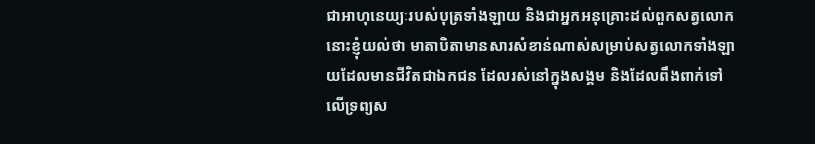ជាអាហុនេយ្យៈរបស់បុត្រទាំងឡាយ និងជាអ្នកអនុគ្រោះដល់ពួកសត្វលោក នោះខ្ញុំយល់ថា មាតាបិតាមានសារសំខាន់ណាស់សម្រាប់សត្វលោកទាំងឡាយដែលមានជីវិតជាឯកជន ដែលរស់នៅក្នុងសង្គម និងដែលពឹងពាក់ទៅលើទ្រព្យស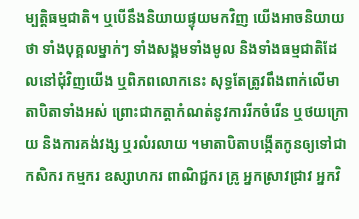ម្បត្តិធម្មជាតិ។ ឬបើនឹងនិយាយផ្ទុយមកវិញ យើងអាចនិយាយថា ទាំងបុគ្គលម្នាក់ៗ ទាំងសង្គមទាំងមូល និងទាំងធម្មជាតិដែលនៅជុំវិញយើង ឬពិភពលោកនេះ សុទ្ធតែត្រូវពឹងពាក់លើមាតាបិតាទាំងអស់ ព្រោះជាកត្តាកំណត់នូវការរីកចំរើន ឬថយក្រោយ និងការគង់វង្ស ឬរលំរលាយ ។មាតាបិតាបង្កើតកូនឲ្យទៅជាកសិករ កម្មករ ឧស្សាហករ ពាណិជ្ជករ គ្រូ អ្នកស្រាវជ្រាវ អ្នកវិ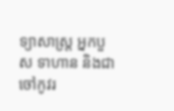ទ្យាសាស្ត្រ អ្នកបួស ទាហាន និងជាចៅកូវរ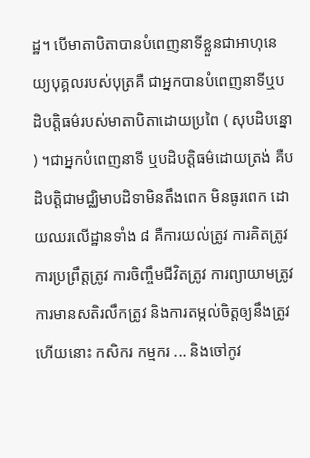ដ្ឋ។ បើមាតាបិតាបានបំពេញនាទីខ្លួនជាអាហុនេយ្យបុគ្គលរបស់បុត្រគឺ ជាអ្នកបានបំពេញនាទីឬបដិបត្តិធម៌របស់មាតាបិតាដោយប្រពៃ ( សុបដិបន្នោ ) ។ជាអ្នកបំពេញនាទី ឬបដិបត្តិធម៌ដោយត្រង់ គឺបដិបត្តិជាមជ្ឈិមាបដិទាមិនតឹងពេក មិនធូរពេក ដោយឈរលើដ្ឋានទាំង ៨ គឺការយល់ត្រូវ ការគិតត្រូវ ការប្រព្រឹត្តត្រូវ ការចិញ្ចឹមជីវិតត្រូវ ការព្យាយាមត្រូវ ការមានសតិរលឹកត្រូវ និងការតម្កល់ចិត្តឲ្យនឹងត្រូវហើយនោះ កសិករ កម្មករ ... និងចៅកូវ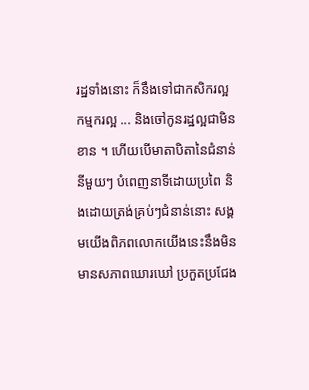រដ្ឋទាំងនោះ ក៏នឹងទៅជាកសិករល្អ កម្មករល្អ ... និងចៅកូនរដ្ឋល្អជាមិនខាន ។ ហើយបើមាតាបិតានៃជំនាន់នីមួយៗ បំពេញនាទីដោយប្រពៃ និងដោយត្រង់គ្រប់ៗជំនាន់នោះ សង្គមយើងពិភពលោកយើងនេះនឹងមិនមានសភាពឃោរឃៅ ប្រកួតប្រជែង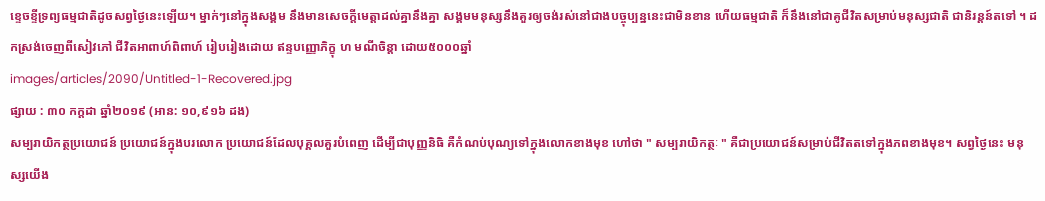ខ្ទេចខ្ទីទ្រព្យធម្មជាតិដូចសព្វថ្ងៃនេះឡើយ។ ម្នាក់ៗនៅក្នុងសង្គម នឹងមានសេចក្ដីមេត្តាដល់គ្នានឹងគ្នា សង្គមមនុស្សនឹងគួរឲ្យចង់រស់នៅជាងបច្ចុប្បន្ននេះជាមិនខាន ហើយធម្មជាតិ ក៏នឹងនៅជាគូជីវិតសម្រាប់មនុស្សជាតិ ជានិរន្តន៍តទៅ ។ ដកស្រង់ចេញពីសៀវភៅ ជីវិតអាពាហ៍ពិពាហ៍ រៀបរៀងដោយ ឥន្ទបញ្ញោភិក្ខុ ហ មណីចិន្ដា ដោយ៥០០០ឆ្នាំ
images/articles/2090/Untitled-1-Recovered.jpg
ផ្សាយ : ៣០ កក្តដា ឆ្នាំ២០១៩ (អាន: ១០,៩១៦ ដង)
សម្បរាយិកត្ថប្រយោជន៍ ប្រយោជន៍ក្នុងបរលោក ប្រយោជន៍ដែលបុគ្គលគួរបំពេញ ដើម្បីជាបុញ្ញនិធិ គឺកំណប់បុណ្យទៅក្នុងលោកខាងមុខ ហៅថា " សម្បរាយិកត្ថៈ " គឺជាប្រយោជន៍សម្រាប់ជីវិតតទៅក្នុងភពខាងមុខ។ សព្វថ្ងៃនេះ មនុស្សយើង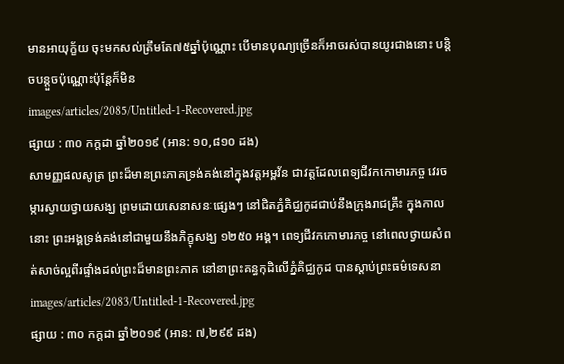មានអាយុក្ខ័យ ចុះមកសល់ត្រឹមតែ៧៥ឆ្នាំប៉ុណ្ណោះ បើមានបុណ្យច្រើនក៏អាចរស់បានយូរជាងនោះ បន្តិចបន្តួចប៉ុណ្ណោះប៉ុន្តែក៏មិន
images/articles/2085/Untitled-1-Recovered.jpg
ផ្សាយ : ៣០ កក្តដា ឆ្នាំ២០១៩ (អាន: ១០,៨១០ ដង)
សាមញ្ញផលសូត្រ ព្រះដ៏មានព្រះភាគទ្រង់គង់នៅក្នុងវត្តអម្ពវ័ន ជាវត្តដែលពេទ្យជីវកកោមារភច្ច វេរចម្ការស្វាយថ្វាយសង្ឃ ព្រមដោយសេនាសនៈផ្សេងៗ នៅជិតភ្នំគិជ្ឈកូដជាប់នឹងក្រុងរាជគ្រឹះ ក្នុងកាលនោះ ព្រះអង្គទ្រង់គង់នៅជាមួយនឹងភិក្ខុសង្ឃ ១២៥០ អង្គ។ ពេទ្យជីវកកោមារភច្ច នៅពេលថ្វាយសំពត់សាច់ល្អពីរផ្ទាំងដល់ព្រះដ៏មានព្រះភាគ នៅនាព្រះគន្ធកុដិលើភ្នំគិជ្ឈកូដ បានស្ដាប់ព្រះធម៌ទេសនា
images/articles/2083/Untitled-1-Recovered.jpg
ផ្សាយ : ៣០ កក្តដា ឆ្នាំ២០១៩ (អាន: ៧,២៩៩ ដង)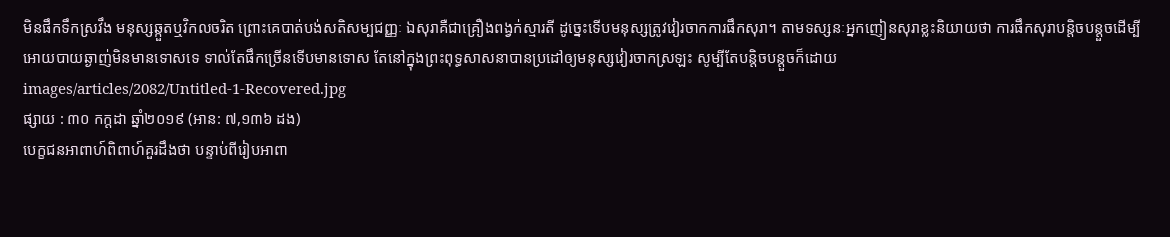មិនផឹកទឹកស្រវឹង មនុស្សឆ្កួតឬវិកលចរិត ព្រោះគេបាត់បង់សតិសម្បជញ្ញៈ ឯសុរាគឺជាគ្រឿងពង្វក់ស្មារតី ដូច្នេះទើបមនុស្សត្រូវវៀរចាកការផឹកសុរា។ តាមទស្សនៈអ្នកញៀនសុរាខ្លះនិយាយថា ការផឹកសុរាបន្តិចបន្តួចដើម្បីអោយបាយឆ្ងាញ់មិនមានទោសទេ ទាល់តែផឹកច្រើនទើបមានទោស តែនៅក្នុងព្រះពុទ្ធសាសនាបានប្រដៅឲ្យមនុស្សវៀរចាកស្រឡះ សូម្បីតែបន្តិចបន្តួចក៏ដោយ
images/articles/2082/Untitled-1-Recovered.jpg
ផ្សាយ : ៣០ កក្តដា ឆ្នាំ២០១៩ (អាន: ៧,១៣៦ ដង)
បេក្ខជនអាពាហ៍ពិពាហ៍គួរដឹងថា បន្ទាប់ពីរៀបអាពា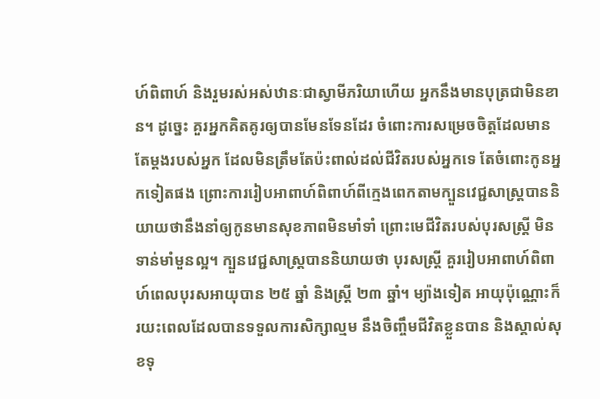ហ៍ពិពាហ៍ និងរួមរស់អស់ឋានៈជាស្វាមីភរិយាហើយ អ្នកនឹងមានបុត្រជាមិនខាន។ ដូច្នេះ គួរអ្នកគិតគូរឲ្យបានមែនទែនដែរ ចំពោះការសម្រេចចិត្តដែលមានតែម្ដងរបស់អ្នក ដែលមិនត្រឹមតែប៉ះពាល់ដល់ជីវិតរបស់អ្នកទេ តែចំពោះកូនអ្នកទៀតផង ព្រោះការរៀបអាពាហ៍ពិពាហ៍ពីក្មេងពេកតាមក្បួនវេជ្ជសាស្ត្របាននិយាយថានឹងនាំឲ្យកូនមានសុខភាពមិនមាំទាំ ព្រោះមេជីវិតរបស់បុរសស្ត្រី មិនទាន់មាំមួនល្អ។ ក្បួនវេជ្ជសាស្ត្របាននិយាយថា បុរសស្ត្រី គួររៀបអាពាហ៍ពិពាហ៍ពេលបុរសអាយុបាន ២៥ ឆ្នាំ និងស្ត្រី ២៣ ឆ្នាំ។ ម្យ៉ាងទៀត អាយុប៉ុណ្ណោះក៏រយះពេលដែលបានទទួលការសិក្សាល្មម នឹងចិញ្ចឹមជីវិតខ្លួនបាន និងស្គាល់សុខទុ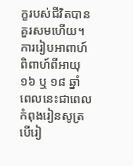ក្ខរបស់ជីវិតបានគួរសមហើយ។ ការរៀបអាពាហ៍ពិពាហ៍ពីអាយុ ១៦ ឬ ១៨ ឆ្នាំ ពេលនេះជាពេលកំពុងរៀនសូត្រ បើរៀ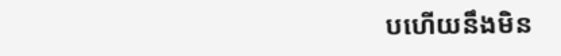បហើយនឹងមិន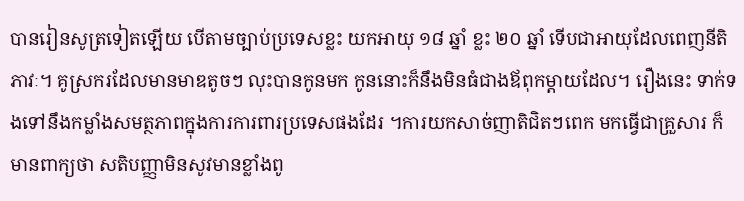បានរៀនសូត្រទៀតឡើយ បើតាមច្បាប់ប្រទេសខ្លះ យកអាយុ ១៨ ឆ្នាំ ខ្លះ ២០ ឆ្នាំ ទើបជាអាយុដែលពេញនីតិភាវៈ។ គូស្រករដែលមានមាឌតូចៗ លុះបានកូនមក កូននោះក៏នឹងមិនធំជាងឪពុកម្ដាយដែល។ រឿងនេះ ទាក់ទងទៅនឹងកម្លាំងសមត្ថភាពក្នុងការការពារប្រទេសផងដែរ ។ការយកសាច់ញាតិជិតៗពេក មកធ្វើជាគ្រួសារ ក៏មានពាក្យថា សតិបញ្ញាមិនសូវមានខ្លាំងពូ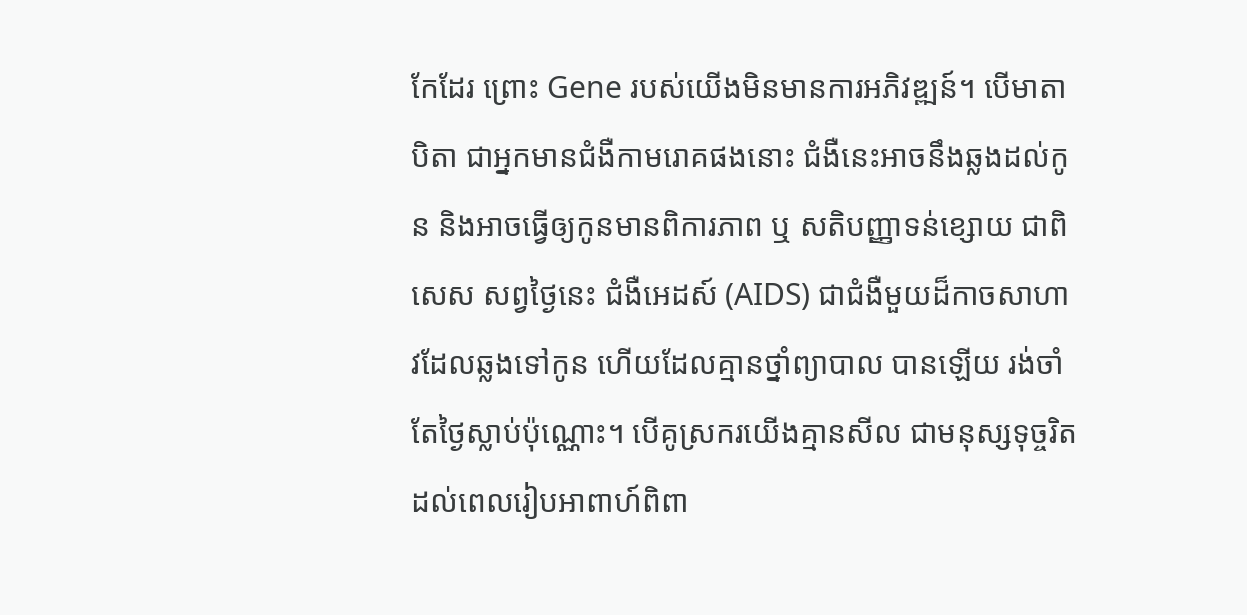កែដែរ ព្រោះ Gene របស់យើងមិនមានការអភិវឌ្ឍន៍។ បើមាតាបិតា ជាអ្នកមានជំងឺកាមរោគផងនោះ ជំងឺនេះអាចនឹងឆ្លងដល់កូន និងអាចធ្វើឲ្យកូនមានពិការភាព ឬ សតិបញ្ញាទន់ខ្សោយ ជាពិសេស សព្វថ្ងៃនេះ ជំងឺអេដស៍ (AIDS) ជាជំងឺមួយដ៏កាចសាហាវដែលឆ្លងទៅកូន ហើយដែលគ្មានថ្នាំព្យាបាល បានឡើយ រង់ចាំតែថ្ងៃស្លាប់ប៉ុណ្ណោះ។ បើគូស្រករយើងគ្មានសីល ជាមនុស្សទុច្ចរិត ដល់ពេលរៀបអាពាហ៍ពិពា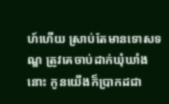ហ៍ហើយ ស្រាប់តែមានទោសទណ្ឌ ត្រូវគេចាប់ដាក់ឃុំឃាំងនោះ កូនយើងក៏ប្រាកដជា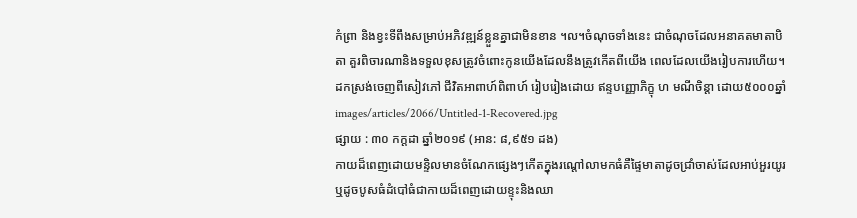កំព្រា និងខ្វះទីពឹងសម្រាប់អភិវឌ្ឍន៍ខ្លួនគ្នាជាមិនខាន ។ល។ចំណុចទាំងនេះ ជាចំណុចដែលអនាគតមាតាបិតា គួរពិចារណានិងទទួលខុសត្រូវចំពោះកូនយើងដែលនឹងត្រូវកើតពីយើង ពេលដែលយើងរៀបការហើយ។ ដកស្រង់ចេញពីសៀវភៅ ជីវិតអាពាហ៍ពិពាហ៍ រៀបរៀងដោយ ឥន្ទបញ្ញោភិក្ខុ ហ មណីចិន្ដា ដោយ៥០០០ឆ្នាំ
images/articles/2066/Untitled-1-Recovered.jpg
ផ្សាយ : ៣០ កក្តដា ឆ្នាំ២០១៩ (អាន: ៨,៩៥១ ដង)
កាយដ៏ពេញដោយមន្ទិលមានចំណែកផ្សេងៗកើតក្នុងរណ្តៅលាមកធំគឺផ្ទៃមាតាដូចជ្រាំចាស់ដែលអាប់អួរយូរឬដូចបូសធំដំបៅធំជាកាយដ៏ពេញដោយខ្ទុះនិងឈា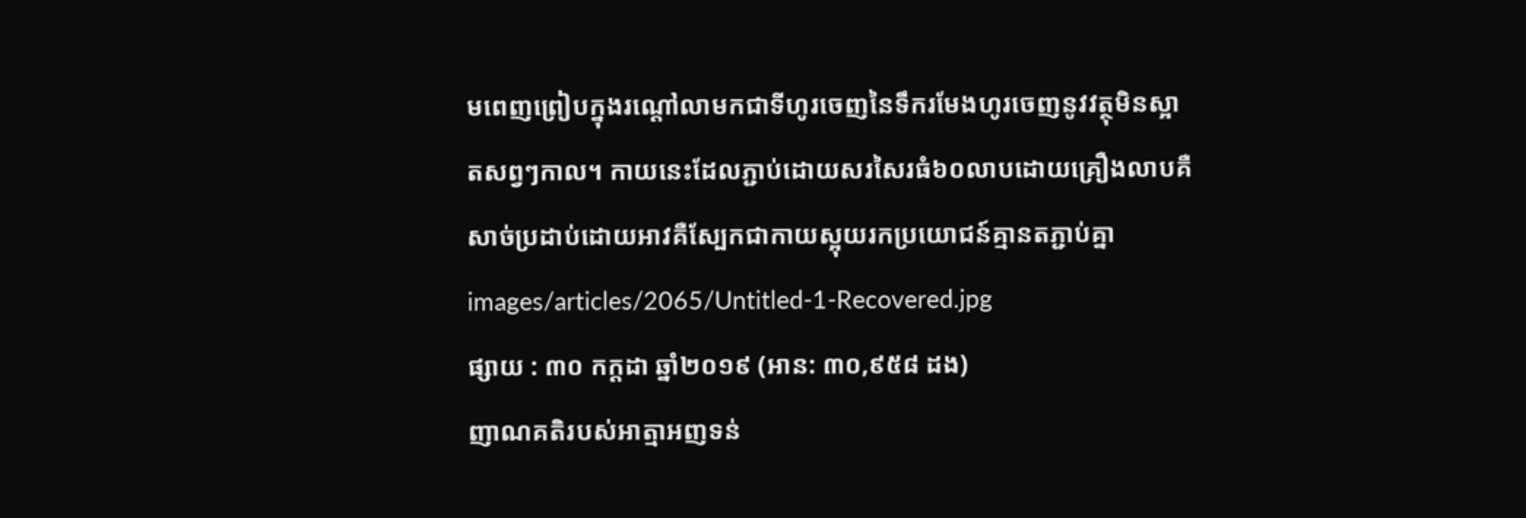មពេញព្រៀបក្នុងរណ្តៅលាមកជាទីហូរចេញនៃទឹករមែងហូរចេញនូវវត្ថុមិនស្អាតសព្វៗកាល។ កាយនេះដែលភ្ជាប់ដោយសរសៃរធំ៦០លាបដោយគ្រឿងលាបគឺសាច់ប្រដាប់ដោយអាវគឺស្បែកជាកាយស្អុយរកប្រយោជន៍គ្មានតភ្ជាប់គ្នា
images/articles/2065/Untitled-1-Recovered.jpg
ផ្សាយ : ៣០ កក្តដា ឆ្នាំ២០១៩ (អាន: ៣០,៩៥៨ ដង)
ញាណគតិរបស់អាត្មាអញទន់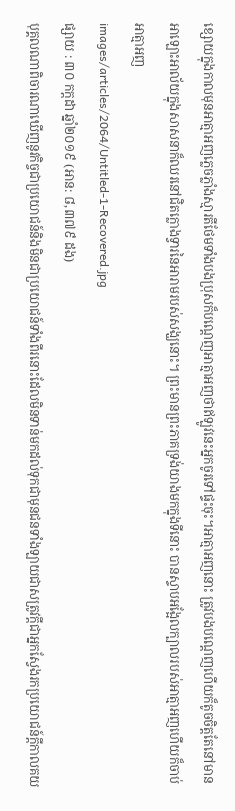ខ្សោយក្នុងកាលមុនអាត្មាអញភ្លេចភ្លាំងស្មារតីថែមទាំងបងប្រុសក៏បណ្តេញអាត្មាអញថាឥឡូវនេះអ្នកចូរទៅផ្ទះចុះ។អាត្មាអញនោះ ត្រូវបងបណ្តេញហើយក៏តូចចិត្តតែនៅមានអាឡោះអាល័យក្នុងសាសនាក៏ឈរនៅជិតក្លោងទ្វារនៃអារាមរបស់សង្ឃនោះ។ ព្រះមានព្រះភាគទ្រង់យាងមកក្នុងទីនោះ បានស្ទាបអង្អែលក្បាលរបស់អាត្មាអញហើយក៏ចាប់អាត្មាអញ
images/articles/2064/Untitled-1-Recovered.jpg
ផ្សាយ : ៣០ កក្តដា ឆ្នាំ២០១៩ (អាន: ៨,៣៧៩ ដង)
បុគ្គលណាពិចារណាឃើញនូវកិច្ចជាប្រយោជន៍និងមិនជាប្រយោជន៍ទាំងពីរនោះដែលមិនទាន់មកដល់ទុកជាមុនជនទាំងឡាយជាសត្រូវក្តីជាអ្នកស្វែងរកប្រយោជន៍ក្តីកាលគយ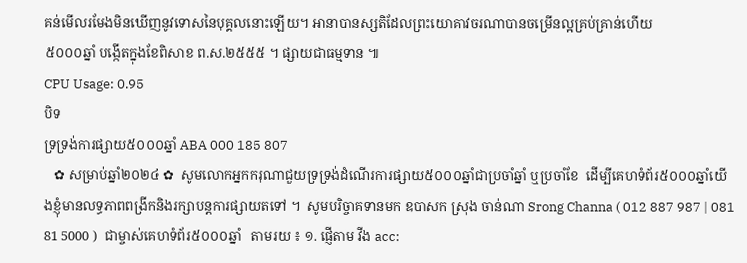គន់មើលរមែងមិនឃើញនូវទោសនៃបុគ្គលនោះឡើយ។ អានាបានស្សតិដែលព្រះយោគាវចរណាបានចម្រើនល្អគ្រប់គ្រាន់ហើយ
៥០០០ឆ្នាំ បង្កើតក្នុងខែពិសាខ ព.ស.២៥៥៥ ។ ផ្សាយជាធម្មទាន ៕
CPU Usage: 0.95
បិទ
ទ្រទ្រង់ការផ្សាយ៥០០០ឆ្នាំ ABA 000 185 807
   ✿ សម្រាប់ឆ្នាំ២០២៤ ✿  សូមលោកអ្នកករុណាជួយទ្រទ្រង់ដំណើរការផ្សាយ៥០០០ឆ្នាំជាប្រចាំឆ្នាំ ឬប្រចាំខែ  ដើម្បីគេហទំព័រ៥០០០ឆ្នាំយើងខ្ញុំមានលទ្ធភាពពង្រីកនិងរក្សាបន្តការផ្សាយតទៅ ។  សូមបរិច្ចាគទានមក ឧបាសក ស្រុង ចាន់ណា Srong Channa ( 012 887 987 | 081 81 5000 )  ជាម្ចាស់គេហទំព័រ៥០០០ឆ្នាំ   តាមរយ ៖ ១. ផ្ញើតាម វីង acc: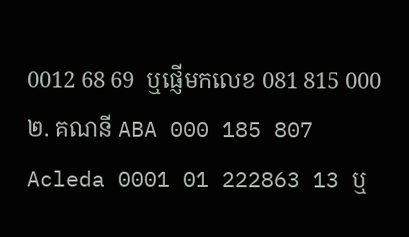0012 68 69  ឬផ្ញើមកលេខ 081 815 000 ២. គណនី ABA 000 185 807 Acleda 0001 01 222863 13 ឬ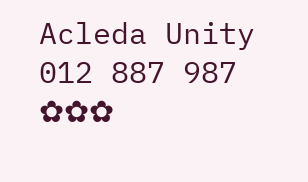Acleda Unity 012 887 987  ✿✿✿